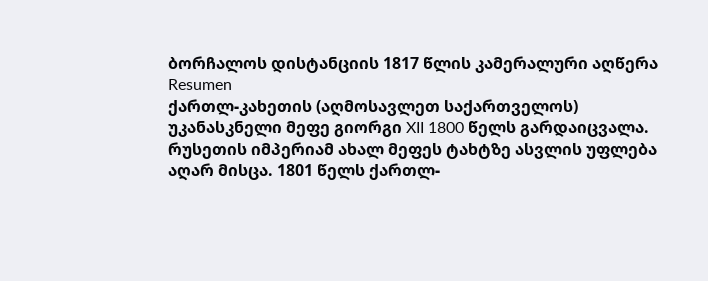ბორჩალოს დისტანციის 1817 წლის კამერალური აღწერა
Resumen
ქართლ-კახეთის (აღმოსავლეთ საქართველოს) უკანასკნელი მეფე გიორგი XII 1800 წელს გარდაიცვალა. რუსეთის იმპერიამ ახალ მეფეს ტახტზე ასვლის უფლება აღარ მისცა. 1801 წელს ქართლ-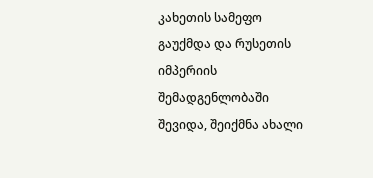კახეთის სამეფო გაუქმდა და რუსეთის იმპერიის შემადგენლობაში შევიდა, შეიქმნა ახალი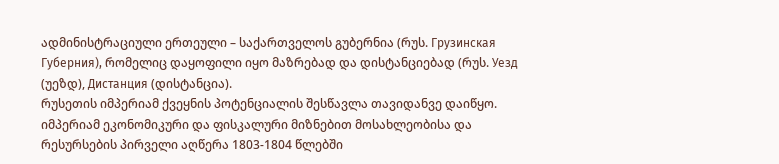ადმინისტრაციული ერთეული – საქართველოს გუბერნია (რუს. Грузинская Губерния), რომელიც დაყოფილი იყო მაზრებად და დისტანციებად (რუს. Уезд (უეზდ), Дистанция (დისტანცია).
რუსეთის იმპერიამ ქვეყნის პოტენციალის შესწავლა თავიდანვე დაიწყო. იმპერიამ ეკონომიკური და ფისკალური მიზნებით მოსახლეობისა და რესურსების პირველი აღწერა 1803-1804 წლებში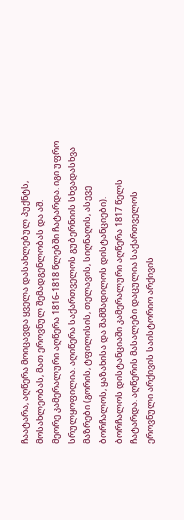ჩაატარა, აღწერა მოიცავდა ყველა დასახლებულ პუქნტს, მოსახლეობას, მათ ეროვნულ შემადგენლობას და აშ.
მეორე კამერალური აღწერა 1816-1818 წლებში ჩატარდა. იგი უფრო სრულყოფილია. აღიწერა საქართველოს გუბერნიის სხვადასხვა მაზრები (გორის, ტფილისის, თელავის, სიღნაღის, ასევე ბორჩალოს, ყაზახისა და შამშადილოს დისტანციები).
ბორჩალოს დისტანციაში კამერალური აღწერა 1817 წელს ჩატარდა. აღწერის მასალები დაცულია საქართველოს ეროვნული არქივის საისტორიო არქივის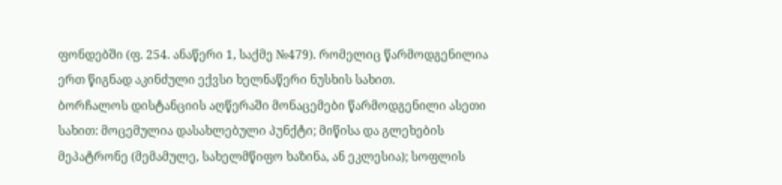ფონდებში (ფ. 254. ანაწერი 1, საქმე №479). რომელიც წარმოდგენილია ერთ წიგნად აკინძული ექვსი ხელნაწერი ნუსხის სახით.
ბორჩალოს დისტანციის აღწერაში მონაცემები წარმოდგენილი ასეთი სახით: მოცემულია დასახლებული პუნქტი; მიწისა და გლეხების მეპატრონე (მემამულე, სახელმწიფო ხაზინა, ან ეკლესია); სოფლის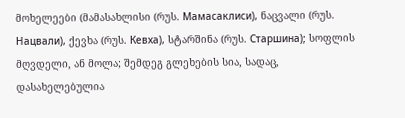მოხელეები (მამასახლისი (რუს. Мамасаклиси), ნაცვალი (რუს. Нацвали), ქევხა (რუს. Кевха), სტარშინა (რუს. Старшина); სოფლის მღვდელი, ან მოლა; შემდეგ გლეხების სია, სადაც, დასახელებულია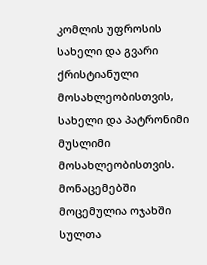კომლის უფროსის სახელი და გვარი ქრისტიანული მოსახლეობისთვის, სახელი და პატრონიმი მუსლიმი მოსახლეობისთვის. მონაცემებში მოცემულია ოჯახში სულთა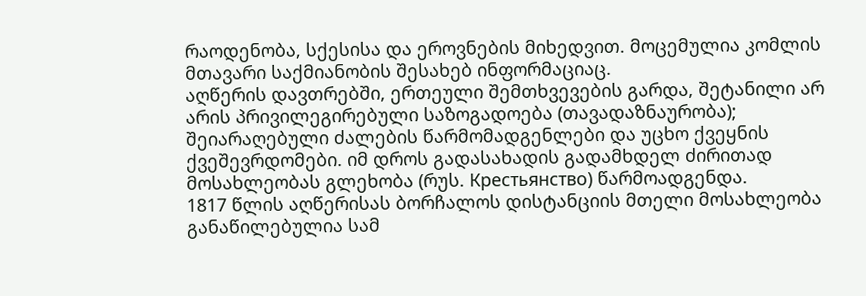რაოდენობა, სქესისა და ეროვნების მიხედვით. მოცემულია კომლის მთავარი საქმიანობის შესახებ ინფორმაციაც.
აღწერის დავთრებში, ერთეული შემთხვევების გარდა, შეტანილი არ არის პრივილეგირებული საზოგადოება (თავადაზნაურობა); შეიარაღებული ძალების წარმომადგენლები და უცხო ქვეყნის ქვეშევრდომები. იმ დროს გადასახადის გადამხდელ ძირითად მოსახლეობას გლეხობა (რუს. Крестьянство) წარმოადგენდა.
1817 წლის აღწერისას ბორჩალოს დისტანციის მთელი მოსახლეობა განაწილებულია სამ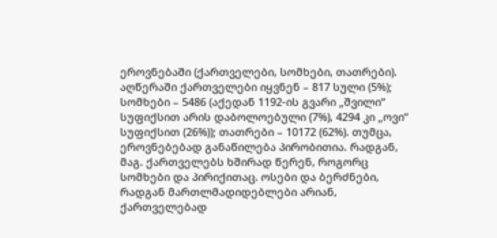ეროვნებაში (ქართველები, სომხები, თათრები). აღწერაში ქართველები იყვნენ – 817 სული (5%); სომხები – 5486 (აქედან 1192-ის გვარი „შვილი“ სუფიქსით არის დაბოლოებული (7%), 4294 კი „ოვი“ სუფიქსით (26%)); თათრები – 10172 (62%). თუმცა, ეროვნებებად განაწილება პირობითია. რადგან, მაგ. ქართველებს ხშირად წერენ, როგორც სომხები და პირიქითაც. ოსები და ბერძნები, რადგან მართლმადიდებლები არიან, ქართველებად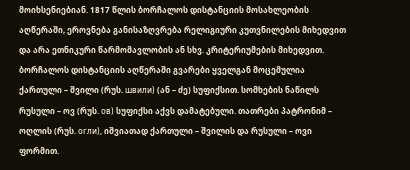მოიხსენიებიან. 1817 წლის ბორჩალოს დისტანციის მოსახლეობის აღწერაში, ეროვნება განისაზღვრება რელიგიური კუთვნილების მიხედვით და არა ეთნიკური წარმომავლობის ან სხვ. კრიტერიუმების მიხედვით.
ბორჩალოს დისტანციის აღწერაში გვარები ყველგან მოცემულია ქართული – შვილი (რუს. швили) (ან – ძე) სუფიქსით. სომხების ნაწილს რუსული – ოვ (რუს. ов) სუფიქსი აქვს დამატებული. თათრები პატრონიმ – ოღლის (რუს. огли), იშვიათად ქართული – შვილის და რუსული – ოვი ფორმით.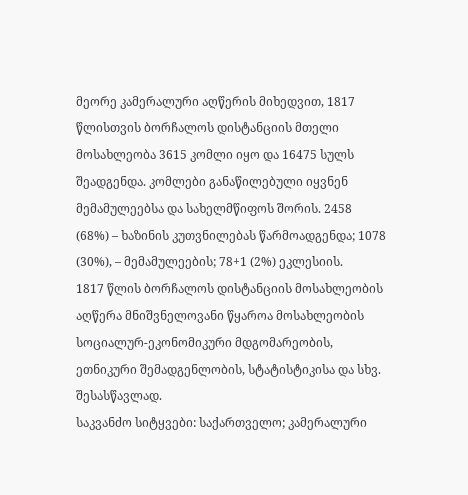მეორე კამერალური აღწერის მიხედვით, 1817 წლისთვის ბორჩალოს დისტანციის მთელი მოსახლეობა 3615 კომლი იყო და 16475 სულს შეადგენდა. კომლები განაწილებული იყვნენ მემამულეებსა და სახელმწიფოს შორის. 2458 (68%) – ხაზინის კუთვნილებას წარმოადგენდა; 1078 (30%), – მემამულეების; 78+1 (2%) ეკლესიის.
1817 წლის ბორჩალოს დისტანციის მოსახლეობის აღწერა მნიშვნელოვანი წყაროა მოსახლეობის სოციალურ-ეკონომიკური მდგომარეობის, ეთნიკური შემადგენლობის, სტატისტიკისა და სხვ. შესასწავლად.
საკვანძო სიტყვები: საქართველო; კამერალური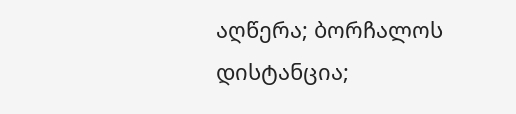აღწერა; ბორჩალოს დისტანცია;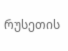რუსეთის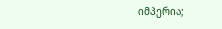იმპერია;